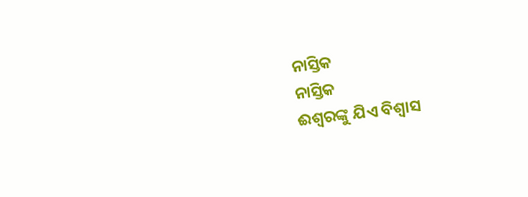ନାସ୍ତିକ
ନାସ୍ତିକ
ଈଶ୍ୱରଙ୍କୁ ଯିଏ ବିଶ୍ୱାସ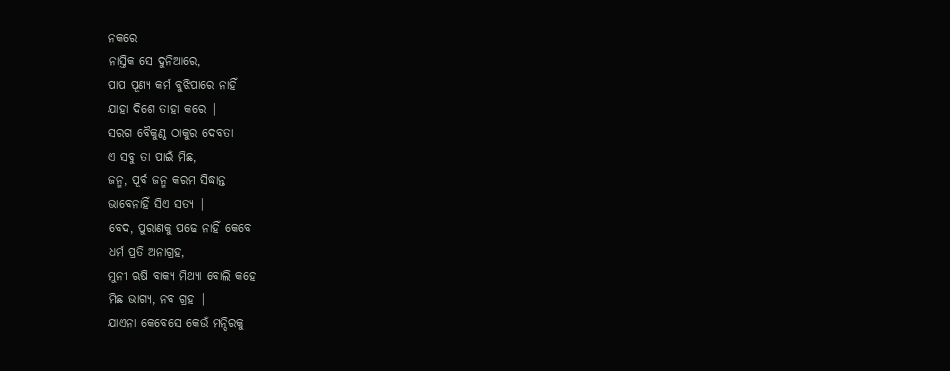ନକରେ
ନାସ୍ତିକ ସେ ଦୁନିଆରେ,
ପାପ ପୂଣ୍ୟ କର୍ମ ବୁଝିପାରେ ନାହିଁ
ଯାହା ଦିଶେ ତାହା କରେ |
ସରଗ ବୈକୁଣ୍ଠ ଠାକୁର ଦେବତା
ଏ ସବୁ ତା ପାଇଁ ମିଛ,
ଜନ୍ମ, ପୂର୍ବ ଜନ୍ମ କରମ ସିଦ୍ଧାନ୍ତ
ଭାବେନାହିଁ ସିଏ ସତ୍ୟ |
ବେଦ, ପୁରାଣକୁ ପଢେ ନାହିଁ କେବେ
ଧର୍ମ ପ୍ରତି ଅନାଗ୍ରହ,
ମୁନୀ ଋଷି ବାକ୍ୟ ମିଥ୍ୟା ବୋଲି କହେ
ମିଛ ଭାଗ୍ୟ, ନବ ଗ୍ରହ |
ଯାଏନା କେବେସେ କେଉଁ ମନ୍ଦିରକୁ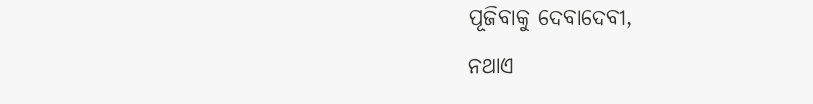ପୂଜିବାକୁ ଦେବାଦେବୀ,
ନଥାଏ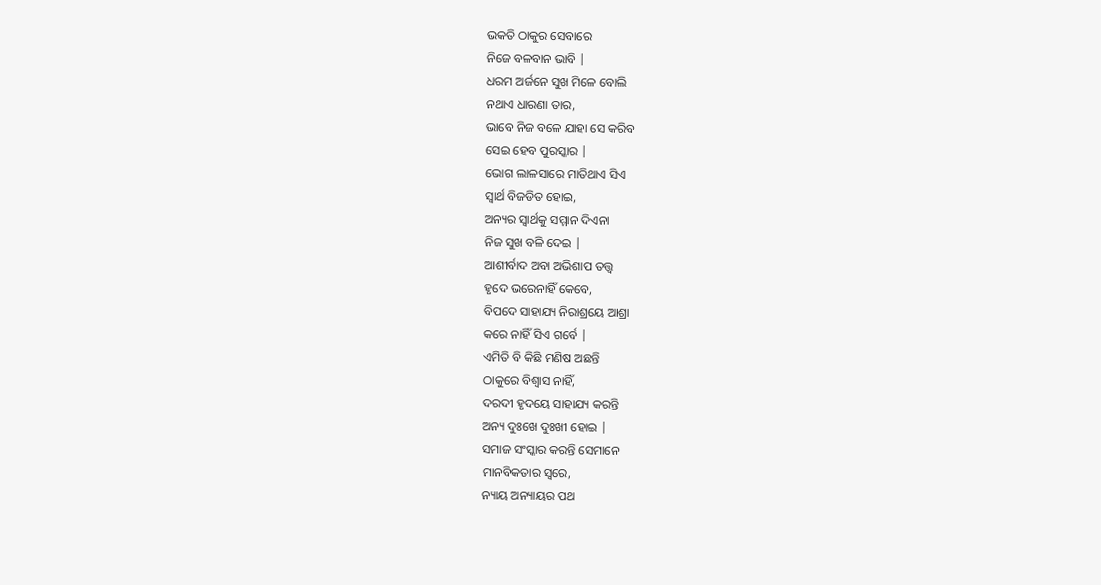ଭକତି ଠାକୁର ସେବାରେ
ନିଜେ ବଳବାନ ଭାବି |
ଧରମ ଅର୍ଜନେ ସୁଖ ମିଳେ ବୋଲି
ନଥାଏ ଧାରଣା ତାର,
ଭାବେ ନିଜ ବଳେ ଯାହା ସେ କରିବ
ସେଇ ହେବ ପୁରସ୍କାର |
ଭୋଗ ଲାଳସାରେ ମାତିଥାଏ ସିଏ
ସ୍ୱାର୍ଥ ବିଜଡିତ ହୋଇ,
ଅନ୍ୟର ସ୍ୱାର୍ଥକୁ ସମ୍ମାନ ଦିଏନା
ନିଜ ସୁଖ ବଳି ଦେଇ |
ଆଶୀର୍ବାଦ ଅବା ଅଭିଶାପ ତତ୍ତ୍ୱ
ହୃଦେ ଭରେନାହିଁ କେବେ,
ବିପଦେ ସାହାଯ୍ୟ ନିରାଶ୍ରୟେ ଆଶ୍ରା
କରେ ନାହିଁ ସିଏ ଗର୍ବେ |
ଏମିତି ବି କିଛି ମଣିଷ ଅଛନ୍ତି
ଠାକୁରେ ବିଶ୍ୱାସ ନାହିଁ,
ଦରଦୀ ହୃଦୟେ ସାହାଯ୍ୟ କରନ୍ତି
ଅନ୍ୟ ଦୁଃଖେ ଦୁଃଖୀ ହୋଇ |
ସମାଜ ସଂସ୍କାର କରନ୍ତି ସେମାନେ
ମାନବିକତାର ସ୍ଵରେ,
ନ୍ୟାୟ ଅନ୍ୟାୟର ପଥ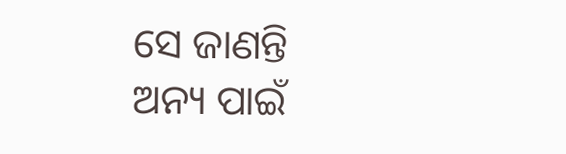ସେ ଜାଣନ୍ତି
ଅନ୍ୟ ପାଇଁ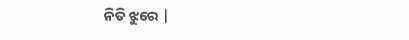ନିତି ଝୁରେ |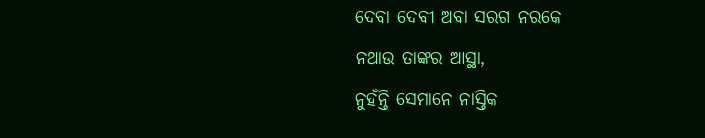ଦେବା ଦେବୀ ଅବା ସରଗ ନରକେ
ନଥାଉ ତାଙ୍କର ଆସ୍ଥା,
ନୁହଁନ୍ତି ସେମାନେ ନାସ୍ତିକ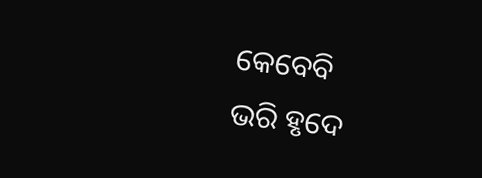କେବେବି
ଭରି ହୃଦେ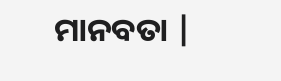ମାନବତା |